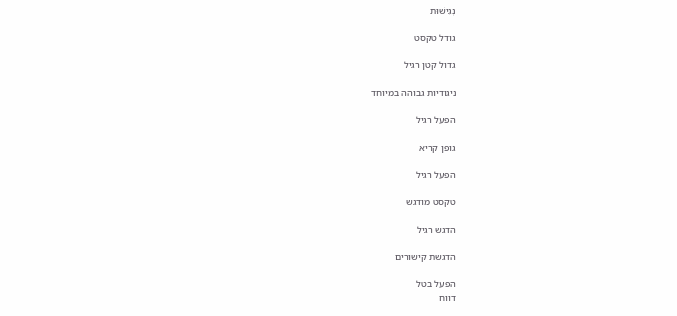נְגִישׁוּת

גודל טקסט

גדול קטן רגיל

ניגודיות גבוהה במיוחד

הפעל רגיל

גופן קריא

הפעל רגיל

טקסט מודגש

הדגש רגיל

הדגשת קישורים

הפעל בטל
דווח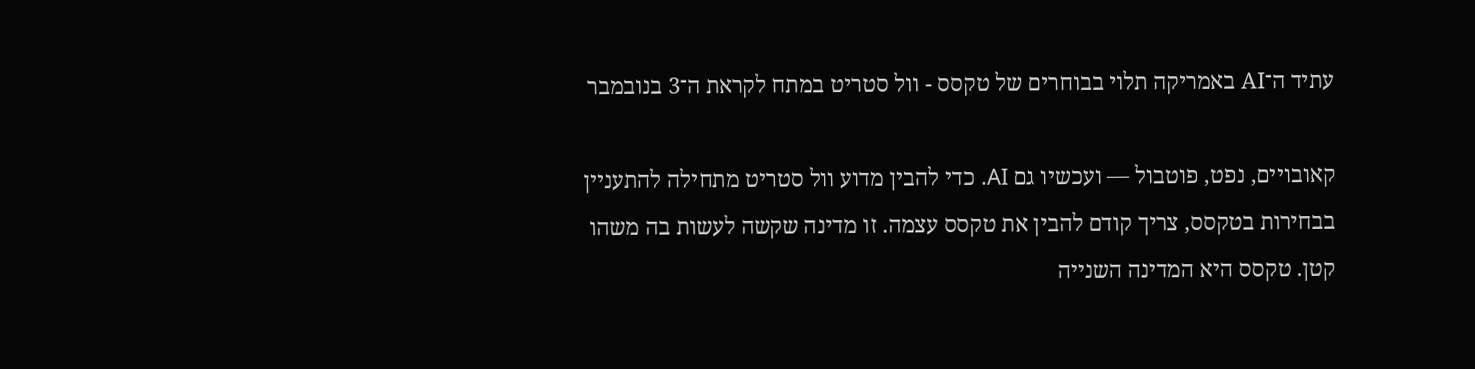עתיד ה־AI באמריקה תלוי בבוחרים של טקסס - וול סטריט במתח לקראת ה־3 בנובמבר

קאובויים, נפט, פוטבול — ועכשיו גם AI. כדי להבין מדוע וול סטריט מתחילה להתעניין בבחירות בטקסס, צריך קודם להבין את טקסס עצמה. זו מדינה שקשה לעשות בה משהו קטן. טקסס היא המדינה השנייה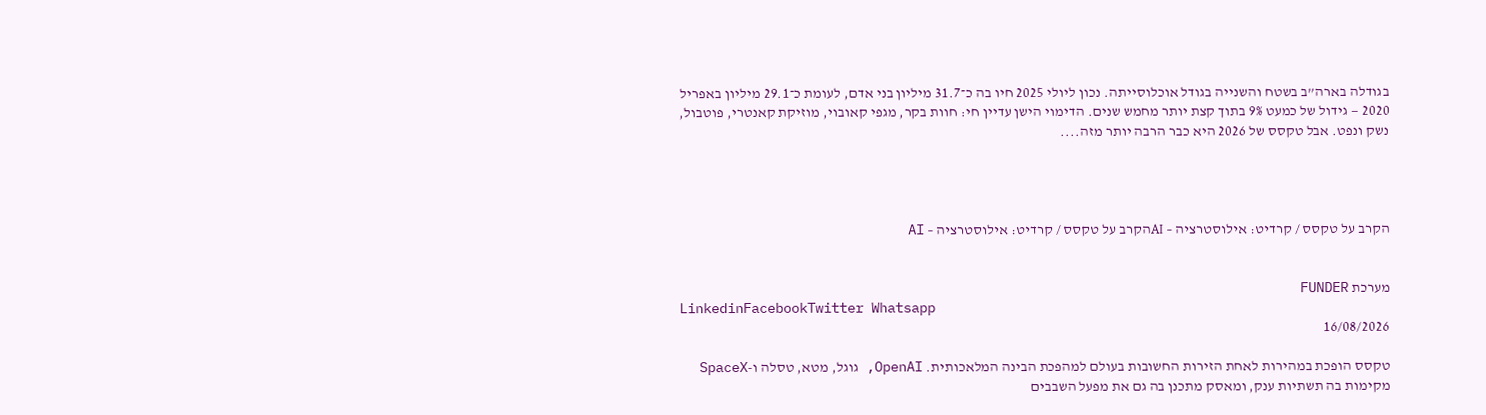בגודלה בארה”ב בשטח והשנייה בגודל אוכלוסייתה. נכון ליולי 2025 חיו בה כ־31.7 מיליון בני אדם, לעומת כ־29.1 מיליון באפריל 2020 — גידול של כמעט 9% בתוך קצת יותר מחמש שנים. הדימוי הישן עדיין חי: חוות בקר, מגפי קאובוי, מוזיקת קאנטרי, פוטבול, נשק ונפט. אבל טקסס של 2026 היא כבר הרבה יותר מזה....




הקרב על טקסס / קרדיט: אילוסטרציה – AIהקרב על טקסס / קרדיט: אילוסטרציה – AI


מערכת FUNDER
LinkedinFacebookTwitter Whatsapp
16/08/2026

טקסס הופכת במהירות לאחת הזירות החשובות בעולם למהפכת הבינה המלאכותית. OpenAI, גוגל, מטא, טסלה ו-SpaceX מקימות בה תשתיות ענק, ומאסק מתכנן בה גם את מפעל השבבים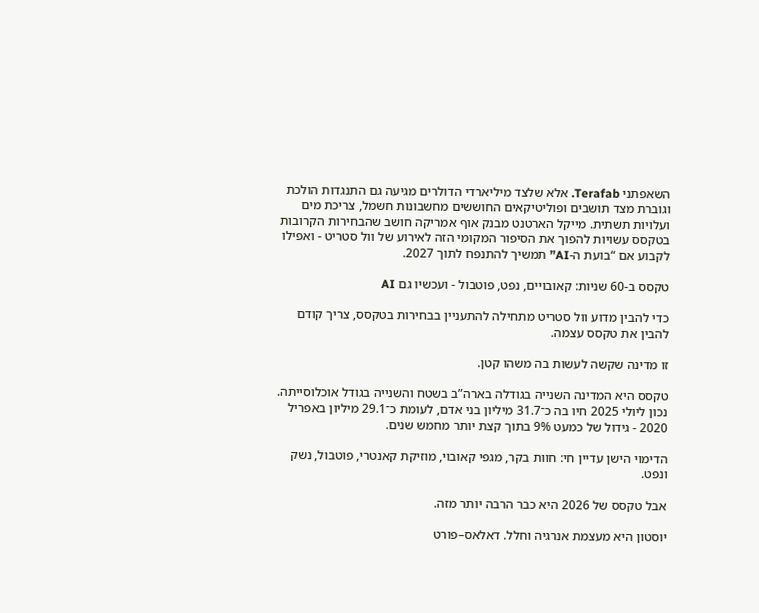השאפתני Terafab. אלא שלצד מיליארדי הדולרים מגיעה גם התנגדות הולכת וגוברת מצד תושבים ופוליטיקאים החוששים מחשבונות חשמל, צריכת מים ועלויות תשתית. מייקל הארטנט מבנק אוף אמריקה חושב שהבחירות הקרובות בטקסס עשויות להפוך את הסיפור המקומי הזה לאירוע של וול סטריט - ואפילו לקבוע אם “בועת ה-AI” תמשיך להתנפח לתוך 2027.

טקסס ב-60 שניות: קאובויים, נפט, פוטבול - ועכשיו גם AI

כדי להבין מדוע וול סטריט מתחילה להתעניין בבחירות בטקסס, צריך קודם להבין את טקסס עצמה.

זו מדינה שקשה לעשות בה משהו קטן.

טקסס היא המדינה השנייה בגודלה בארה”ב בשטח והשנייה בגודל אוכלוסייתה. נכון ליולי 2025 חיו בה כ־31.7 מיליון בני אדם, לעומת כ־29.1 מיליון באפריל 2020 - גידול של כמעט 9% בתוך קצת יותר מחמש שנים.

הדימוי הישן עדיין חי: חוות בקר, מגפי קאובוי, מוזיקת קאנטרי, פוטבול, נשק ונפט.

אבל טקסס של 2026 היא כבר הרבה יותר מזה.

יוסטון היא מעצמת אנרגיה וחלל. דאלאס–פורט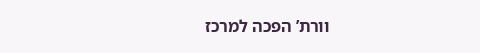וורת’ הפכה למרכז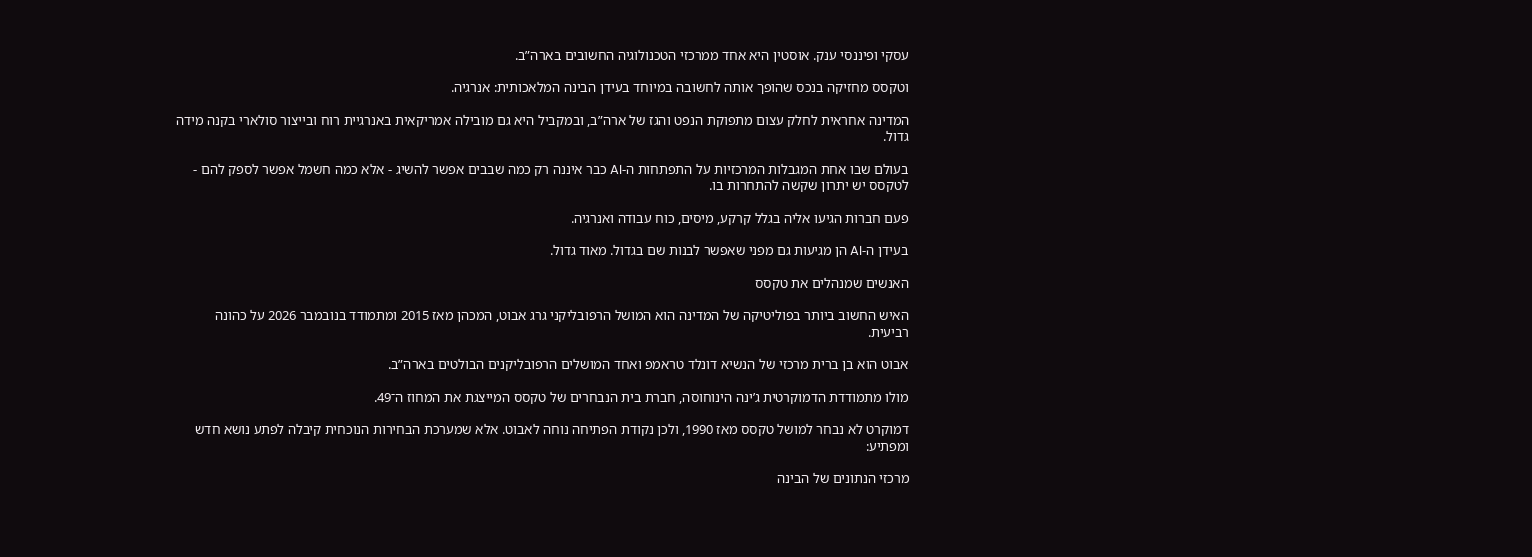עסקי ופיננסי ענק. אוסטין היא אחד ממרכזי הטכנולוגיה החשובים בארה”ב.

וטקסס מחזיקה בנכס שהופך אותה לחשובה במיוחד בעידן הבינה המלאכותית: אנרגיה.

המדינה אחראית לחלק עצום מתפוקת הנפט והגז של ארה”ב, ובמקביל היא גם מובילה אמריקאית באנרגיית רוח ובייצור סולארי בקנה מידה גדול.

בעולם שבו אחת המגבלות המרכזיות על התפתחות ה-AI כבר איננה רק כמה שבבים אפשר להשיג - אלא כמה חשמל אפשר לספק להם - לטקסס יש יתרון שקשה להתחרות בו.

פעם חברות הגיעו אליה בגלל קרקע, מיסים, כוח עבודה ואנרגיה.

בעידן ה-AI הן מגיעות גם מפני שאפשר לבנות שם בגדול. מאוד גדול.

האנשים שמנהלים את טקסס

האיש החשוב ביותר בפוליטיקה של המדינה הוא המושל הרפובליקני גרג אבוט, המכהן מאז 2015 ומתמודד בנובמבר 2026 על כהונה רביעית.

אבוט הוא בן ברית מרכזי של הנשיא דונלד טראמפ ואחד המושלים הרפובליקנים הבולטים בארה”ב.

מולו מתמודדת הדמוקרטית ג’ינה הינוחוסה, חברת בית הנבחרים של טקסס המייצגת את המחוז ה־49.

דמוקרט לא נבחר למושל טקסס מאז 1990, ולכן נקודת הפתיחה נוחה לאבוט. אלא שמערכת הבחירות הנוכחית קיבלה לפתע נושא חדש ומפתיע:

מרכזי הנתונים של הבינה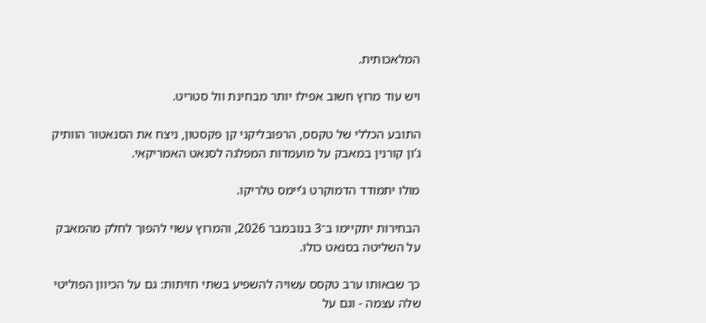המלאכותית.

ויש עוד מרוץ חשוב אפילו יותר מבחינת וול סטריט.

התובע הכללי של טקסס, הרפובליקני קן פקסטון, ניצח את הסנאטור הוותיק ג’ון קורנין במאבק על מועמדות המפלגה לסנאט האמריקאי.

מולו יתמודד הדמוקרט ג’יימס טלריקו.

הבחירות יתקיימו ב־3 בנובמבר 2026, והמרוץ עשוי להפוך לחלק מהמאבק על השליטה בסנאט כולו.

כך שבאותו ערב טקסס עשויה להשפיע בשתי חזיתות: גם על הכיוון הפוליטי שלה עצמה - וגם על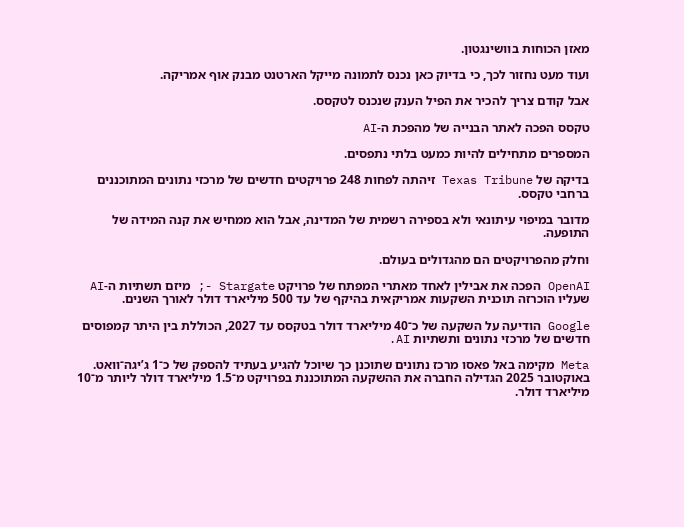מאזן הכוחות בוושינגטון.

ועוד מעט נחזור לכך, כי בדיוק כאן נכנס לתמונה מייקל הארטנט מבנק אוף אמריקה.

אבל קודם צריך להכיר את הפיל הענק שנכנס לטקסס.

טקסס הפכה לאתר הבנייה של מהפכת ה-AI

המספרים מתחילים להיות כמעט בלתי נתפסים.

בדיקה של Texas Tribune זיהתה לפחות 248 פרויקטים חדשים של מרכזי נתונים המתוכננים ברחבי טקסס.

מדובר במיפוי עיתונאי ולא בספירה רשמית של המדינה, אבל הוא ממחיש את קנה המידה של התופעה.

וחלק מהפרויקטים הם מהגדולים בעולם.

OpenAI הפכה את אבילין לאחד מאתרי המפתח של פרויקט Stargate -; מיזם תשתיות ה-AI שעליו הוכרזה תוכנית השקעות אמריקאית בהיקף של עד 500 מיליארד דולר לאורך השנים.

Google הודיעה על השקעה של כ־40 מיליארד דולר בטקסס עד 2027, הכוללת בין היתר קמפוסים חדשים של מרכזי נתונים ותשתיות AI.

Meta מקימה באל פאסו מרכז נתונים שתוכנן כך שיוכל להגיע בעתיד להספק של כ־1 ג’יגה־וואט. באוקטובר 2025 הגדילה החברה את ההשקעה המתוכננת בפרויקט מ־1.5 מיליארד דולר ליותר מ־10 מיליארד דולר.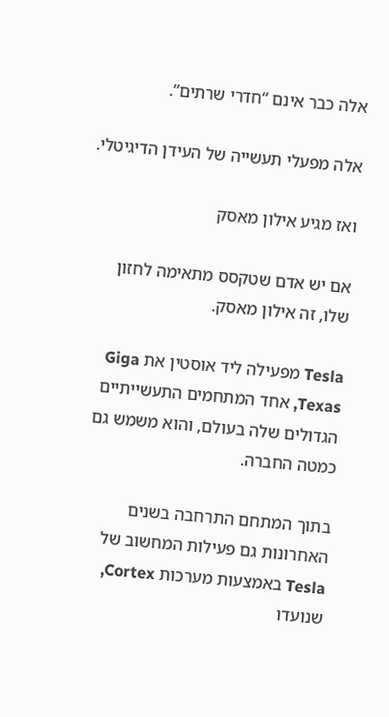אלה כבר אינם “חדרי שרתים”.

אלה מפעלי תעשייה של העידן הדיגיטלי.

ואז מגיע אילון מאסק

אם יש אדם שטקסס מתאימה לחזון שלו, זה אילון מאסק.

Tesla מפעילה ליד אוסטין את Giga Texas, אחד המתחמים התעשייתיים הגדולים שלה בעולם, והוא משמש גם כמטה החברה.

בתוך המתחם התרחבה בשנים האחרונות גם פעילות המחשוב של Tesla באמצעות מערכות Cortex, שנועדו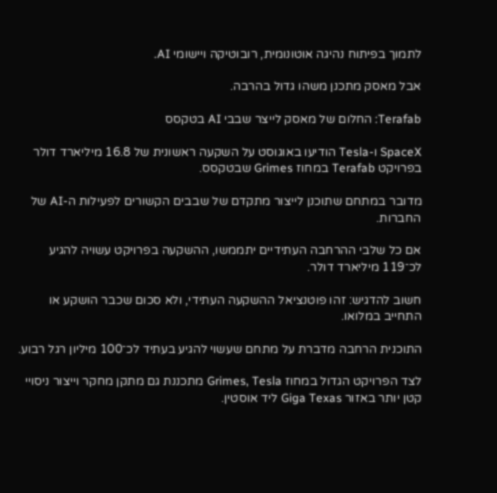לתמוך בפיתוח נהיגה אוטונומית, רובוטיקה ויישומי AI.

אבל מאסק מתכנן משהו גדול בהרבה.

Terafab: החלום של מאסק לייצר שבבי AI בטקסס

SpaceX ו-Tesla הודיעו באוגוסט על השקעה ראשונית של 16.8 מיליארד דולר בפרויקט Terafab במחוז Grimes שבטקסס.

מדובר במתחם שתוכנן לייצור מתקדם של שבבים הקשורים לפעילות ה-AI של החברות.

אם כל שלבי ההרחבה העתידיים יתממשו, ההשקעה בפרויקט עשויה להגיע לכ־119 מיליארד דולר.

חשוב להדגיש: זהו פוטנציאל ההשקעה העתידי, ולא סכום שכבר הושקע או התחייב במלואו.

התוכנית הרחבה מדברת על מתחם שעשוי להגיע בעתיד לכ־100 מיליון רגל רבוע.

לצד הפרויקט הגדול במחוז Grimes, Tesla מתכננת גם מתקן מחקר וייצור ניסויי קטן יותר באזור Giga Texas ליד אוסטין.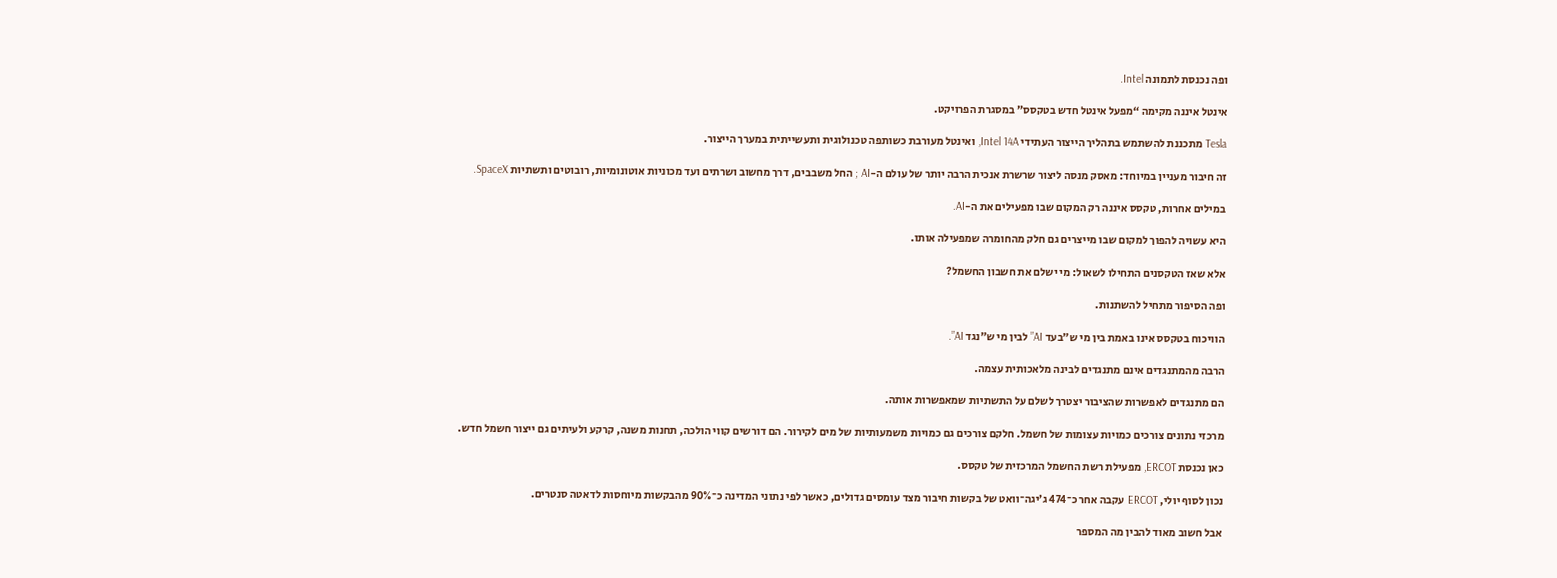ופה נכנסת לתמונה Intel.

אינטל איננה מקימה “מפעל אינטל חדש בטקסס” במסגרת הפרויקט.

Tesla מתכננת להשתמש בתהליך הייצור העתידי Intel 14A, ואינטל מעורבת כשותפה טכנולוגית ותעשייתית במערך הייצור.

זה חיבור מעניין במיוחד: מאסק מנסה ליצור שרשרת אנכית הרבה יותר של עולם ה-AI ; החל משבבים, דרך מחשוב ושרתים ועד מכוניות אוטונומיות, רובוטים ותשתיות SpaceX.

במילים אחרות, טקסס איננה רק המקום שבו מפעילים את ה-AI.

היא עשויה להפוך למקום שבו מייצרים גם חלק מהחומרה שמפעילה אותו.

אלא שאז הטקסנים התחילו לשאול: מי ישלם את חשבון החשמל?

ופה הסיפור מתחיל להשתנות.

הוויכוח בטקסס אינו באמת בין מי ש”בעד AI” לבין מי ש”נגד AI”.

הרבה מהמתנגדים אינם מתנגדים לבינה מלאכותית עצמה.

הם מתנגדים לאפשרות שהציבור יצטרך לשלם על התשתיות שמאפשרות אותה.

מרכזי נתונים צורכים כמויות עצומות של חשמל. חלקם צורכים גם כמויות משמעותיות של מים לקירור. הם דורשים קווי הולכה, תחנות משנה, קרקע ולעיתים גם ייצור חשמל חדש.

כאן נכנסת ERCOT, מפעילת רשת החשמל המרכזית של טקסס.

נכון לסוף יולי, ERCOT עקבה אחר כ־474 ג’יגה־וואט של בקשות חיבור מצד עומסים גדולים, כאשר לפי נתוני המדינה כ־90% מהבקשות מיוחסות לדאטה סנטרים.

אבל חשוב מאוד להבין מה המספר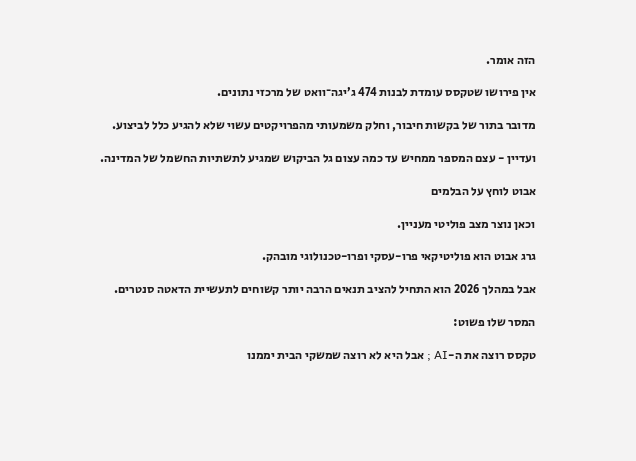הזה אומר.

אין פירושו שטקסס עומדת לבנות 474 ג’יגה־וואט של מרכזי נתונים.

מדובר בתור של בקשות חיבור, וחלק משמעותי מהפרויקטים עשוי שלא להגיע כלל לביצוע.

ועדיין - עצם המספר ממחיש עד כמה עצום גל הביקוש שמגיע לתשתיות החשמל של המדינה.

אבוט לוחץ על הבלמים

וכאן נוצר מצב פוליטי מעניין.

גרג אבוט הוא פוליטיקאי פרו-עסקי ופרו-טכנולוגי מובהק.

אבל במהלך 2026 הוא התחיל להציב תנאים הרבה יותר קשוחים לתעשיית הדאטה סנטרים.

המסר שלו פשוט:

טקסס רוצה את ה-AI ; אבל היא לא רוצה שמשקי הבית יממנו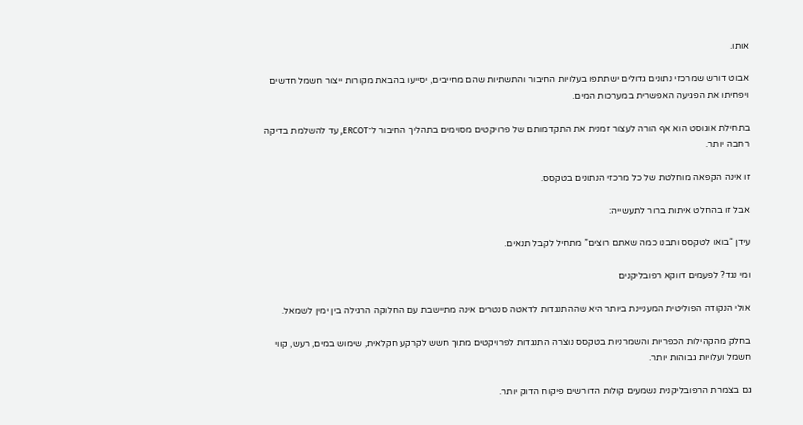אותו.

אבוט דורש שמרכזי נתונים גדולים ישתתפו בעלויות החיבור והתשתיות שהם מחייבים, יסייעו בהבאת מקורות ייצור חשמל חדשים ויפחיתו את הפגיעה האפשרית במערכות המים.

בתחילת אוגוסט הוא אף הורה לעצור זמנית את התקדמותם של פרויקטים מסוימים בתהליך החיבור ל־ERCOT, עד להשלמת בדיקה רחבה יותר.

זו אינה הקפאה מוחלטת של כל מרכזי הנתונים בטקסס.

אבל זו בהחלט איתות ברור לתעשייה:

עידן “בואו לטקסס ותבנו כמה שאתם רוצים” מתחיל לקבל תנאים.

ומי נגד? לפעמים דווקא רפובליקנים

אולי הנקודה הפוליטית המעניינת ביותר היא שההתנגדות לדאטה סנטרים אינה מתיישבת עם החלוקה הרגילה בין ימין לשמאל.

בחלק מהקהילות הכפריות והשמרניות בטקסס נוצרה התנגדות לפרויקטים מתוך חשש לקרקע חקלאית, שימוש במים, רעש, קווי חשמל ועלויות גבוהות יותר.

גם בצמרת הרפובליקנית נשמעים קולות הדורשים פיקוח הדוק יותר.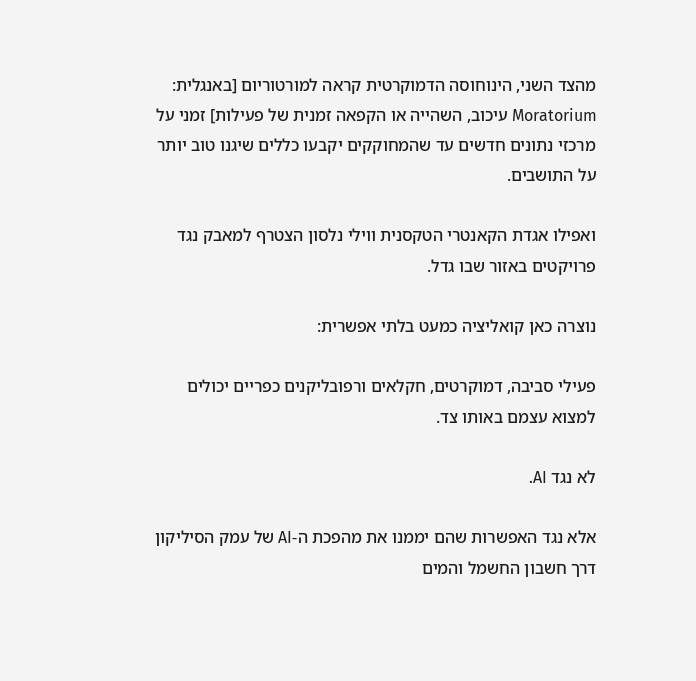מהצד השני, הינוחוסה הדמוקרטית קראה למורטוריום [באנגלית: Moratorium עיכוב, השהייה או הקפאה זמנית של פעילות] זמני על מרכזי נתונים חדשים עד שהמחוקקים יקבעו כללים שיגנו טוב יותר על התושבים.

ואפילו אגדת הקאנטרי הטקסנית ווילי נלסון הצטרף למאבק נגד פרויקטים באזור שבו גדל.

נוצרה כאן קואליציה כמעט בלתי אפשרית:

פעילי סביבה, דמוקרטים, חקלאים ורפובליקנים כפריים יכולים למצוא עצמם באותו צד.

לא נגד AI.

אלא נגד האפשרות שהם יממנו את מהפכת ה-AI של עמק הסיליקון דרך חשבון החשמל והמים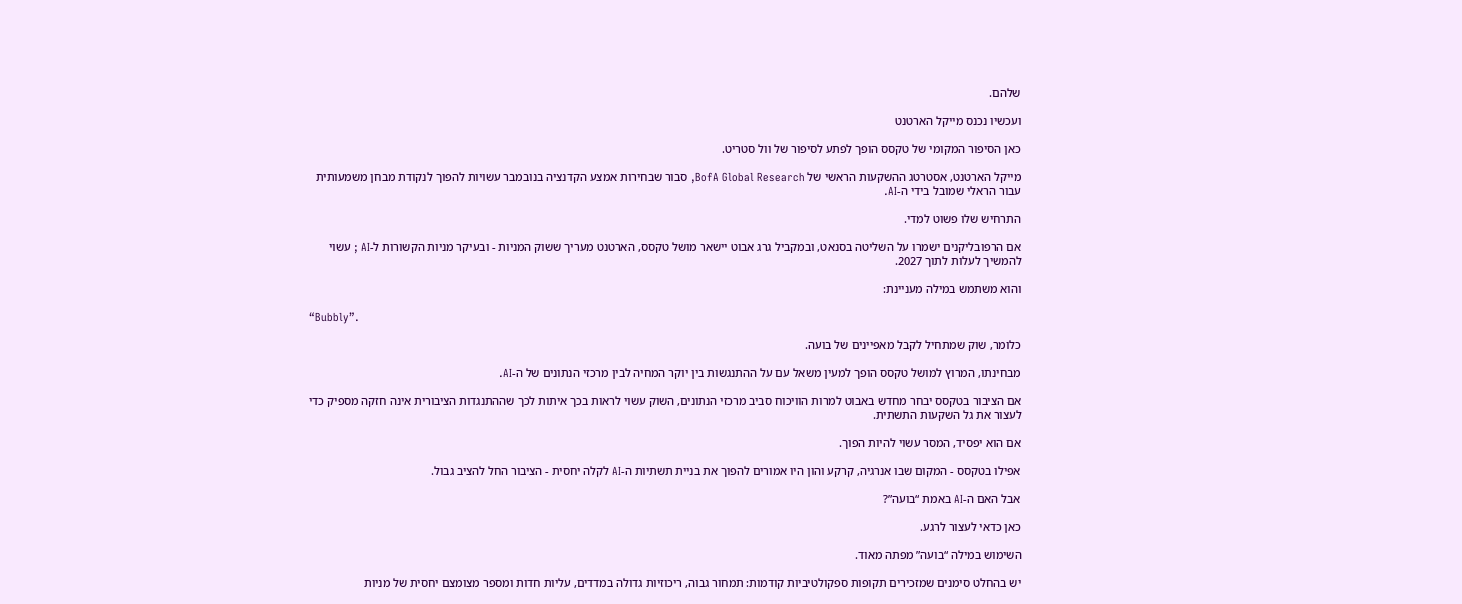שלהם.

ועכשיו נכנס מייקל הארטנט

כאן הסיפור המקומי של טקסס הופך לפתע לסיפור של וול סטריט.

מייקל הארטנט, אסטרטג ההשקעות הראשי של BofA Global Research, סבור שבחירות אמצע הקדנציה בנובמבר עשויות להפוך לנקודת מבחן משמעותית עבור הראלי שמובל בידי ה-AI.

התרחיש שלו פשוט למדי.

אם הרפובליקנים ישמרו על השליטה בסנאט, ובמקביל גרג אבוט יישאר מושל טקסס, הארטנט מעריך ששוק המניות - ובעיקר מניות הקשורות ל-AI ; עשוי להמשיך לעלות לתוך 2027.

והוא משתמש במילה מעניינת:

“Bubbly”.

כלומר, שוק שמתחיל לקבל מאפיינים של בועה.

מבחינתו, המרוץ למושל טקסס הופך למעין משאל עם על ההתנגשות בין יוקר המחיה לבין מרכזי הנתונים של ה-AI.

אם הציבור בטקסס יבחר מחדש באבוט למרות הוויכוח סביב מרכזי הנתונים, השוק עשוי לראות בכך איתות לכך שההתנגדות הציבורית אינה חזקה מספיק כדי לעצור את גל השקעות התשתית.

אם הוא יפסיד, המסר עשוי להיות הפוך.

אפילו בטקסס - המקום שבו אנרגיה, קרקע והון היו אמורים להפוך את בניית תשתיות ה-AI לקלה יחסית - הציבור החל להציב גבול.

אבל האם ה-AI באמת “בועה”?

כאן כדאי לעצור לרגע.

השימוש במילה “בועה” מפתה מאוד.

יש בהחלט סימנים שמזכירים תקופות ספקולטיביות קודמות: תמחור גבוה, ריכוזיות גדולה במדדים, עליות חדות ומספר מצומצם יחסית של מניות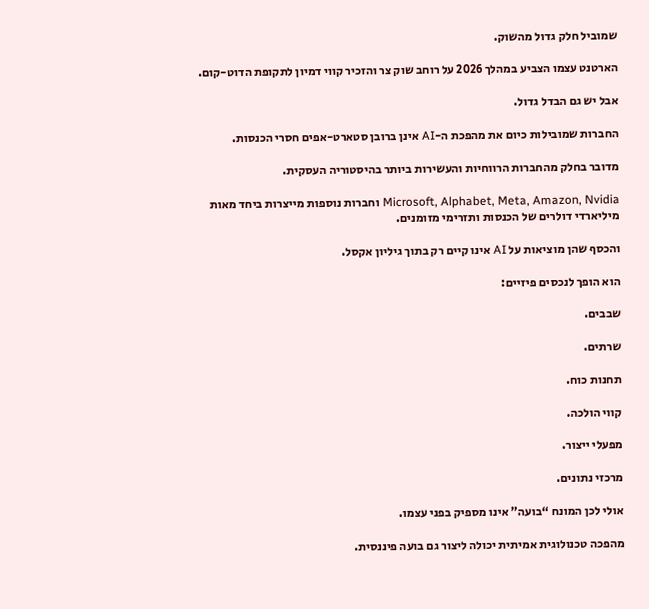שמוביל חלק גדול מהשוק.

הארטנט עצמו הצביע במהלך 2026 על רוחב שוק צר והזכיר קווי דמיון לתקופת הדוט-קום.

אבל יש גם הבדל גדול.

החברות שמובילות כיום את מהפכת ה-AI אינן ברובן סטארט-אפים חסרי הכנסות.

מדובר בחלק מהחברות הרווחיות והעשירות ביותר בהיסטוריה העסקית.

Microsoft, Alphabet, Meta, Amazon, Nvidia וחברות נוספות מייצרות ביחד מאות מיליארדי דולרים של הכנסות ותזרימי מזומנים.

והכסף שהן מוציאות על AI אינו קיים רק בתוך גיליון אקסל.

הוא הופך לנכסים פיזיים:

שבבים.

שרתים.

תחנות כוח.

קווי הולכה.

מפעלי ייצור.

מרכזי נתונים.

אולי לכן המונח “בועה” אינו מספיק בפני עצמו.

מהפכה טכנולוגית אמיתית יכולה ליצור גם בועה פיננסית.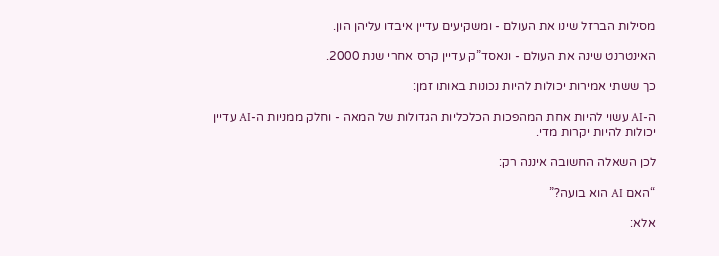מסילות הברזל שינו את העולם - ומשקיעים עדיין איבדו עליהן הון.

האינטרנט שינה את העולם - ונאסד”ק עדיין קרס אחרי שנת 2000.

כך ששתי אמירות יכולות להיות נכונות באותו זמן:

ה-AI עשוי להיות אחת המהפכות הכלכליות הגדולות של המאה - וחלק ממניות ה-AI עדיין יכולות להיות יקרות מדי.

לכן השאלה החשובה איננה רק:

“האם AI הוא בועה?”

אלא: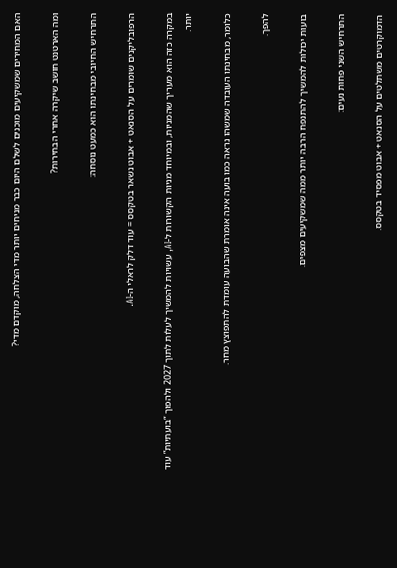האם המחירים שמשקיעים מוכנים לשלם היום כבר מניחים יותר מדי הצלחה, מוקדם מדי?

ומה הארטנט חושב שיקרה אחרי הבחירות?

התרחיש החיובי מבחינתו הוא כמעט נוסחה:

הרפובליקנים שומרים על הסנאט + אבוט נשאר בטקסס = עוד דלק לראלי ה-AI.

במקרה כזה הוא מעריך שהמניות, ובמיוחד מניות הקשורות ל-AI, עשויות להמשיך לעלות לתוך 2027 ולהפוך “בועתיות” עוד יותר.

כלומר, מבחינתו העובדה שמשהו נראה כמו בועה אינה אומרת שהבועה עומדת להתפוצץ מחר.

להפך.

בועות יכולות להמשיך להתנפח הרבה יותר ממה שמשקיעים מצפים.

התרחיש השני פחות נעים:

הדמוקרטים משתלטים על הסנאט + אבוט מפסיד בטקסס.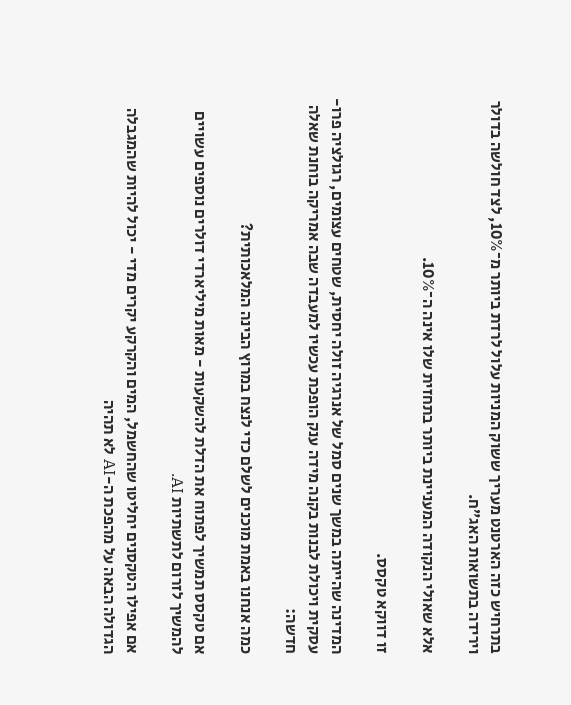בתרחיש כזה הארטנט מעריך ששוק המניות עלול לרדת ביותר מ־10%, לצד חולשה בדולר וירידה בתשואות האג”ח.

אלא שאולי הנקודה המעניינת ביותר בתחזית שלו אינה ה־10%.

זו דווקא טקסס.

המדינה שהייתה במשך שנים סמל של אנרגיה זולה יחסית, שטחים עצומים, רגולציה פרו-עסקית ויכולת לבנות בקנה מידה ענק הופכת עכשיו למעבדה שבה אמריקה בוחנת שאלה חדשה:

כמה אנחנו באמת מוכנים לשלם כדי לנצח במרוץ הבינה המלאכותית?

אם טקסס תמשיך לפתוח את הדלת להשקעות - מאות מיליארדי דולרים נוספים עשויים להמשיך לזרום לתשתיות AI.

אם אפילו הטקסנים יחליטו שהחשמל, המים והקרקע יקרים מדי - יכול להיות שהמגבלה הגדולה הבאה על מהפכת ה-AI לא תהיה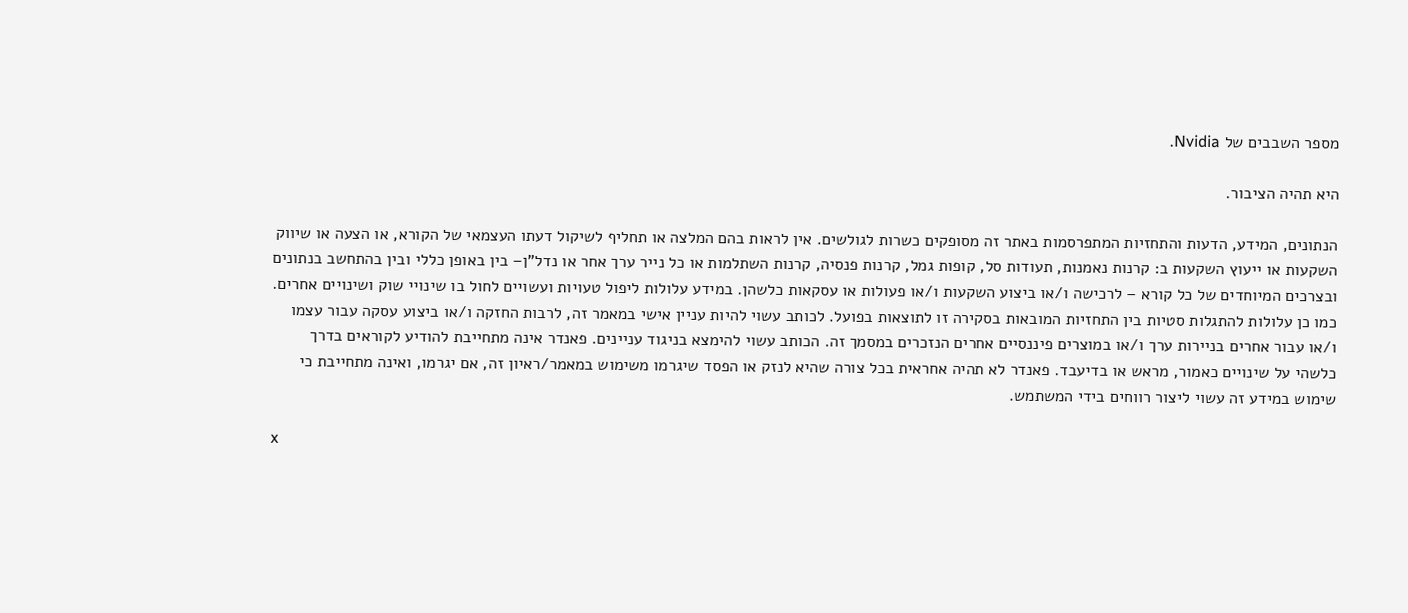מספר השבבים של Nvidia.

היא תהיה הציבור.

הנתונים, המידע, הדעות והתחזיות המתפרסמות באתר זה מסופקים כשרות לגולשים. אין לראות בהם המלצה או תחליף לשיקול דעתו העצמאי של הקורא, או הצעה או שיווק השקעות או ייעוץ השקעות ב: קרנות נאמנות, תעודות סל, קופות גמל, קרנות פנסיה, קרנות השתלמות או כל נייר ערך אחר או נדל"ן– בין באופן כללי ובין בהתחשב בנתונים ובצרכים המיוחדים של כל קורא – לרכישה ו/או ביצוע השקעות ו/או פעולות או עסקאות כלשהן. במידע עלולות ליפול טעויות ועשויים לחול בו שינויי שוק ושינויים אחרים. כמו כן עלולות להתגלות סטיות בין התחזיות המובאות בסקירה זו לתוצאות בפועל. לכותב עשוי להיות עניין אישי במאמר זה, לרבות החזקה ו/או ביצוע עסקה עבור עצמו ו/או עבור אחרים בניירות ערך ו/או במוצרים פיננסיים אחרים הנזכרים במסמך זה. הכותב עשוי להימצא בניגוד עניינים. פאנדר אינה מתחייבת להודיע לקוראים בדרך כלשהי על שינויים כאמור, מראש או בדיעבד. פאנדר לא תהיה אחראית בכל צורה שהיא לנזק או הפסד שיגרמו משימוש במאמר/ראיון זה, אם יגרמו, ואינה מתחייבת כי שימוש במידע זה עשוי ליצור רווחים בידי המשתמש.

x